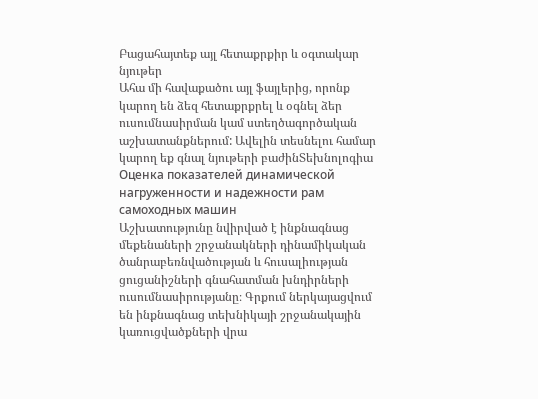Բացահայտեք այլ հետաքրքիր և օգտակար նյութեր
Ահա մի հավաքածու այլ ֆայլերից, որոնք կարող են ձեզ հետաքրքրել և օգնել ձեր ուսումնասիրման կամ ստեղծագործական աշխատանքներում: Ավելին տեսնելու համար կարող եք գնալ նյութերի բաժինՏեխնոլոգիա
Оценка показателей динамической нагруженности и надежности paм самоходных машин
Աշխատությունը նվիրված է ինքնագնաց մեքենաների շրջանակների դինամիկական ծանրաբեռնվածության և հուսալիության ցուցանիշների գնահատման խնդիրների ուսումնասիրությանը։ Գրքում ներկայացվում են ինքնագնաց տեխնիկայի շրջանակային կառուցվածքների վրա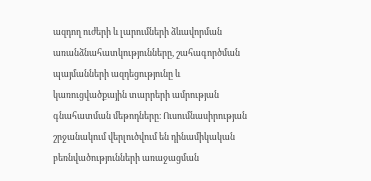ազդող ուժերի և լարումների ձևավորման առանձնահատկությունները, շահագործման պայմանների ազդեցությունը և կառուցվածքային տարրերի ամրության գնահատման մեթոդները։ Ուսումնասիրության շրջանակում վերլուծվում են դինամիկական բեռնվածությունների առաջացման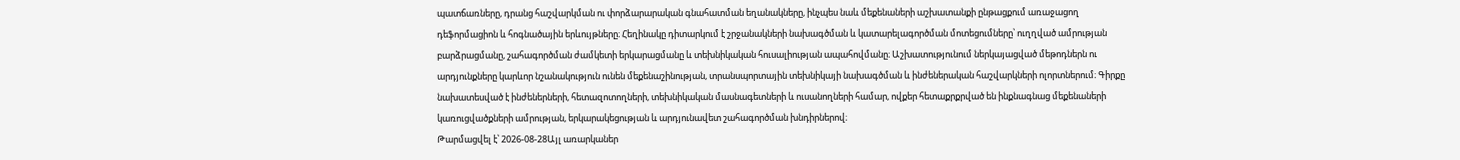պատճառները, դրանց հաշվարկման ու փորձարարական գնահատման եղանակները, ինչպես նաև մեքենաների աշխատանքի ընթացքում առաջացող դեֆորմացիոն և հոգնածային երևույթները։ Հեղինակը դիտարկում է շրջանակների նախագծման և կատարելագործման մոտեցումները՝ ուղղված ամրության բարձրացմանը, շահագործման ժամկետի երկարացմանը և տեխնիկական հուսալիության ապահովմանը։ Աշխատությունում ներկայացված մեթոդներն ու արդյունքները կարևոր նշանակություն ունեն մեքենաշինության, տրանսպորտային տեխնիկայի նախագծման և ինժեներական հաշվարկների ոլորտներում։ Գիրքը նախատեսված է ինժեներների, հետազոտողների, տեխնիկական մասնագետների և ուսանողների համար, ովքեր հետաքրքրված են ինքնագնաց մեքենաների կառուցվածքների ամրության, երկարակեցության և արդյունավետ շահագործման խնդիրներով։
Թարմացվել է՝ 2026-08-28Այլ առարկաներ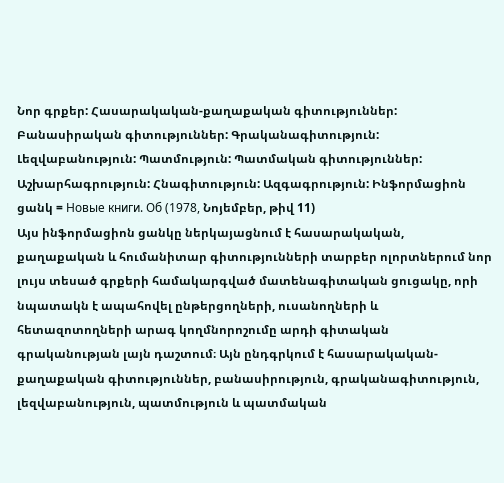Նոր գրքեր: Հասարակական-քաղաքական գիտություններ: Բանասիրական գիտություններ: Գրականագիտություն: Լեզվաբանություն: Պատմություն: Պատմական գիտություններ: Աշխարհագրություն: Հնագիտություն: Ազգագրություն: Ինֆորմացիոն ցանկ = Новые книги. Об (1978, Նոյեմբեր, թիվ 11)
Այս ինֆորմացիոն ցանկը ներկայացնում է հասարակական, քաղաքական և հումանիտար գիտությունների տարբեր ոլորտներում նոր լույս տեսած գրքերի համակարգված մատենագիտական ցուցակը, որի նպատակն է ապահովել ընթերցողների, ուսանողների և հետազոտողների արագ կողմնորոշումը արդի գիտական գրականության լայն դաշտում։ Այն ընդգրկում է հասարակական-քաղաքական գիտություններ, բանասիրություն, գրականագիտություն, լեզվաբանություն, պատմություն և պատմական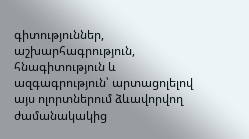գիտություններ, աշխարհագրություն, հնագիտություն և ազգագրություն՝ արտացոլելով այս ոլորտներում ձևավորվող ժամանակակից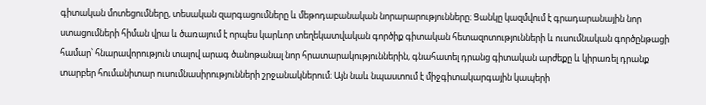գիտական մոտեցումները, տեսական զարգացումները և մեթոդաբանական նորարարությունները։ Ցանկը կազմվում է գրադարանային նոր ստացումների հիման վրա և ծառայում է որպես կարևոր տեղեկատվական գործիք գիտական հետազոտությունների և ուսումնական գործընթացի համար՝ հնարավորություն տալով արագ ծանոթանալ նոր հրատարակություններին, գնահատել դրանց գիտական արժեքը և կիրառել դրանք տարբեր հումանիտար ուսումնասիրությունների շրջանակներում։ Այն նաև նպաստում է միջգիտակարգային կապերի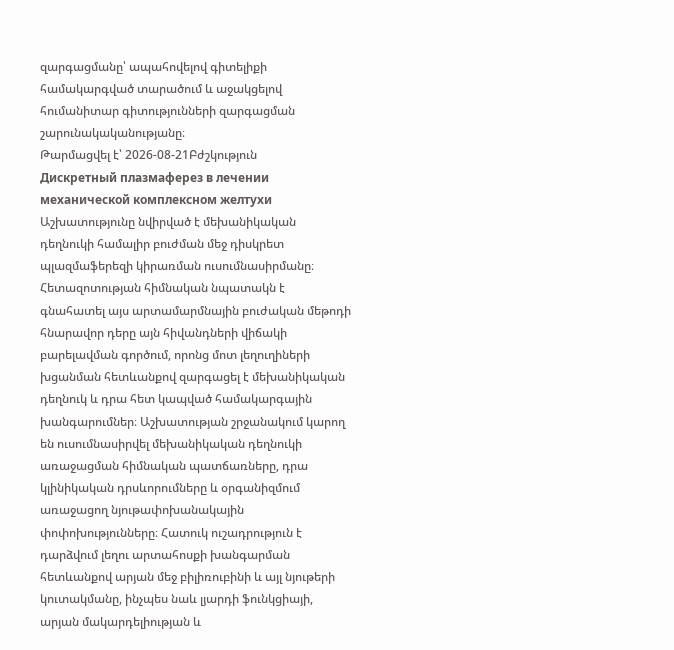զարգացմանը՝ ապահովելով գիտելիքի համակարգված տարածում և աջակցելով հումանիտար գիտությունների զարգացման շարունակականությանը։
Թարմացվել է՝ 2026-08-21Բժշկություն
Дискретный плазмаферез в лечении механической комплексном желтухи
Աշխատությունը նվիրված է մեխանիկական դեղնուկի համալիր բուժման մեջ դիսկրետ պլազմաֆերեզի կիրառման ուսումնասիրմանը։ Հետազոտության հիմնական նպատակն է գնահատել այս արտամարմնային բուժական մեթոդի հնարավոր դերը այն հիվանդների վիճակի բարելավման գործում, որոնց մոտ լեղուղիների խցանման հետևանքով զարգացել է մեխանիկական դեղնուկ և դրա հետ կապված համակարգային խանգարումներ։ Աշխատության շրջանակում կարող են ուսումնասիրվել մեխանիկական դեղնուկի առաջացման հիմնական պատճառները, դրա կլինիկական դրսևորումները և օրգանիզմում առաջացող նյութափոխանակային փոփոխությունները։ Հատուկ ուշադրություն է դարձվում լեղու արտահոսքի խանգարման հետևանքով արյան մեջ բիլիռուբինի և այլ նյութերի կուտակմանը, ինչպես նաև լյարդի ֆունկցիայի, արյան մակարդելիության և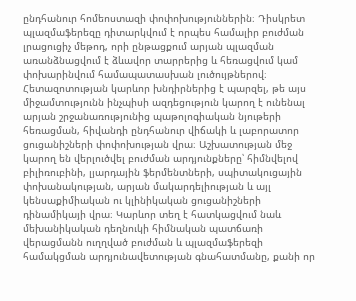ընդհանուր հոմեոստազի փոփոխություններին։ Դիսկրետ պլազմաֆերեզը դիտարկվում է որպես համալիր բուժման լրացուցիչ մեթոդ, որի ընթացքում արյան պլազման առանձնացվում է ձևավոր տարրերից և հեռացվում կամ փոխարինվում համապատասխան լուծույթներով։ Հետազոտության կարևոր խնդիրներից է պարզել, թե այս միջամտությունն ինչպիսի ազդեցություն կարող է ունենալ արյան շրջանառությունից պաթոլոգիական նյութերի հեռացման, հիվանդի ընդհանուր վիճակի և լաբորատոր ցուցանիշների փոփոխության վրա։ Աշխատության մեջ կարող են վերլուծվել բուժման արդյունքները՝ հիմնվելով բիլիռուբինի, լյարդային ֆերմենտների, սպիտակուցային փոխանակության, արյան մակարդելիության և այլ կենսաքիմիական ու կլինիկական ցուցանիշների դինամիկայի վրա։ Կարևոր տեղ է հատկացվում նաև մեխանիկական դեղնուկի հիմնական պատճառի վերացմանն ուղղված բուժման և պլազմաֆերեզի համակցման արդյունավետության գնահատմանը, քանի որ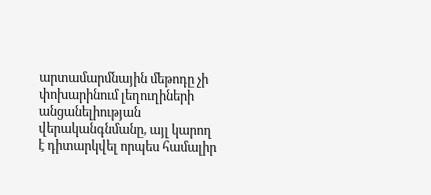արտամարմնային մեթոդը չի փոխարինում լեղուղիների անցանելիության վերականգնմանը, այլ կարող է դիտարկվել որպես համալիր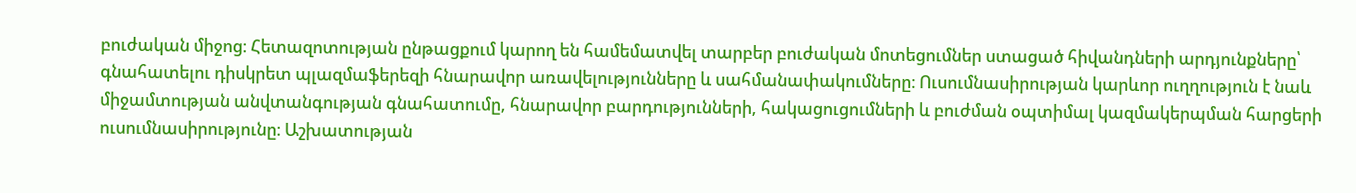բուժական միջոց։ Հետազոտության ընթացքում կարող են համեմատվել տարբեր բուժական մոտեցումներ ստացած հիվանդների արդյունքները՝ գնահատելու դիսկրետ պլազմաֆերեզի հնարավոր առավելությունները և սահմանափակումները։ Ուսումնասիրության կարևոր ուղղություն է նաև միջամտության անվտանգության գնահատումը, հնարավոր բարդությունների, հակացուցումների և բուժման օպտիմալ կազմակերպման հարցերի ուսումնասիրությունը։ Աշխատության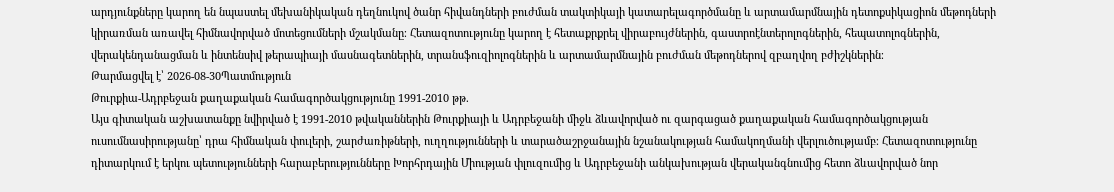արդյունքները կարող են նպաստել մեխանիկական դեղնուկով ծանր հիվանդների բուժման տակտիկայի կատարելագործմանը և արտամարմնային դետոքսիկացիոն մեթոդների կիրառման առավել հիմնավորված մոտեցումների մշակմանը։ Հետազոտությունը կարող է հետաքրքրել վիրաբույժներին, գաստրոէնտերոլոգներին, հեպատոլոգներին, վերակենդանացման և ինտենսիվ թերապիայի մասնագետներին, տրանսֆուզիոլոգներին և արտամարմնային բուժման մեթոդներով զբաղվող բժիշկներին։
Թարմացվել է՝ 2026-08-30Պատմություն
Թուրքիա-Ադրբեջան քաղաքական համագործակցությունը 1991-2010 թթ.
Այս գիտական աշխատանքը նվիրված է 1991-2010 թվականներին Թուրքիայի և Ադրբեջանի միջև ձևավորված ու զարգացած քաղաքական համագործակցության ուսումնասիրությանը՝ դրա հիմնական փուլերի, շարժառիթների, ուղղությունների և տարածաշրջանային նշանակության համակողմանի վերլուծությամբ։ Հետազոտությունը դիտարկում է երկու պետությունների հարաբերությունները Խորհրդային Միության փլուզումից և Ադրբեջանի անկախության վերականգնումից հետո ձևավորված նոր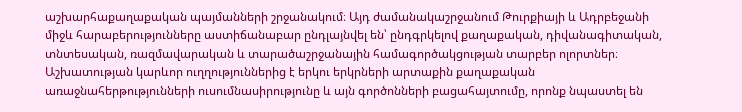աշխարհաքաղաքական պայմանների շրջանակում։ Այդ ժամանակաշրջանում Թուրքիայի և Ադրբեջանի միջև հարաբերությունները աստիճանաբար ընդլայնվել են՝ ընդգրկելով քաղաքական, դիվանագիտական, տնտեսական, ռազմավարական և տարածաշրջանային համագործակցության տարբեր ոլորտներ։ Աշխատության կարևոր ուղղություններից է երկու երկրների արտաքին քաղաքական առաջնահերթությունների ուսումնասիրությունը և այն գործոնների բացահայտումը, որոնք նպաստել են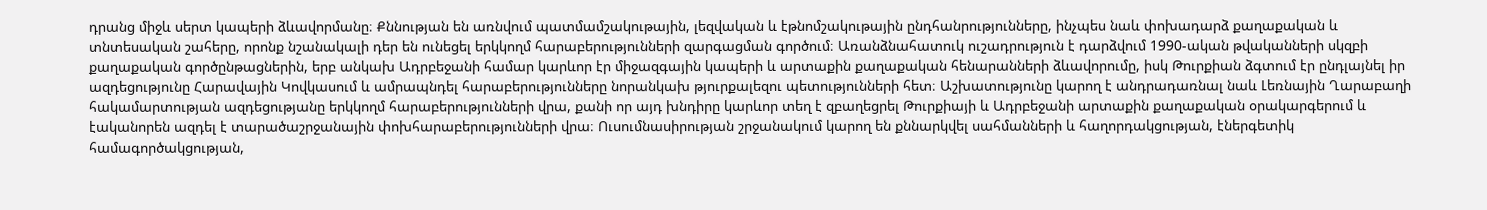դրանց միջև սերտ կապերի ձևավորմանը։ Քննության են առնվում պատմամշակութային, լեզվական և էթնոմշակութային ընդհանրությունները, ինչպես նաև փոխադարձ քաղաքական և տնտեսական շահերը, որոնք նշանակալի դեր են ունեցել երկկողմ հարաբերությունների զարգացման գործում։ Առանձնահատուկ ուշադրություն է դարձվում 1990-ական թվականների սկզբի քաղաքական գործընթացներին, երբ անկախ Ադրբեջանի համար կարևոր էր միջազգային կապերի և արտաքին քաղաքական հենարանների ձևավորումը, իսկ Թուրքիան ձգտում էր ընդլայնել իր ազդեցությունը Հարավային Կովկասում և ամրապնդել հարաբերությունները նորանկախ թյուրքալեզու պետությունների հետ։ Աշխատությունը կարող է անդրադառնալ նաև Լեռնային Ղարաբաղի հակամարտության ազդեցությանը երկկողմ հարաբերությունների վրա, քանի որ այդ խնդիրը կարևոր տեղ է զբաղեցրել Թուրքիայի և Ադրբեջանի արտաքին քաղաքական օրակարգերում և էականորեն ազդել է տարածաշրջանային փոխհարաբերությունների վրա։ Ուսումնասիրության շրջանակում կարող են քննարկվել սահմանների և հաղորդակցության, էներգետիկ համագործակցության,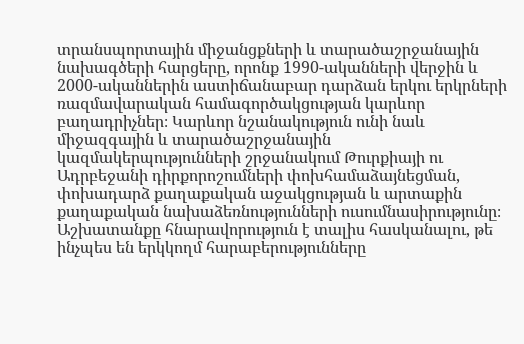տրանսպորտային միջանցքների և տարածաշրջանային նախագծերի հարցերը, որոնք 1990-ականների վերջին և 2000-ականներին աստիճանաբար դարձան երկու երկրների ռազմավարական համագործակցության կարևոր բաղադրիչներ։ Կարևոր նշանակություն ունի նաև միջազգային և տարածաշրջանային կազմակերպությունների շրջանակում Թուրքիայի ու Ադրբեջանի դիրքորոշումների փոխհամաձայնեցման, փոխադարձ քաղաքական աջակցության և արտաքին քաղաքական նախաձեռնությունների ուսումնասիրությունը։ Աշխատանքը հնարավորություն է տալիս հասկանալու, թե ինչպես են երկկողմ հարաբերությունները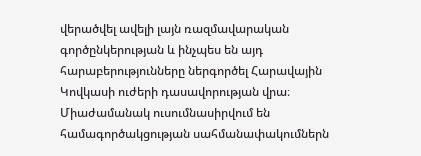վերածվել ավելի լայն ռազմավարական գործընկերության և ինչպես են այդ հարաբերությունները ներգործել Հարավային Կովկասի ուժերի դասավորության վրա։ Միաժամանակ ուսումնասիրվում են համագործակցության սահմանափակումներն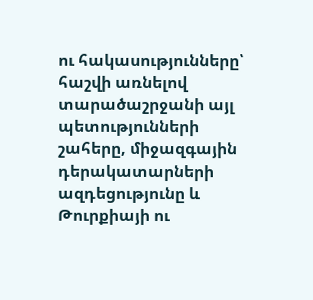ու հակասությունները՝ հաշվի առնելով տարածաշրջանի այլ պետությունների շահերը, միջազգային դերակատարների ազդեցությունը և Թուրքիայի ու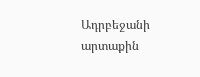Ադրբեջանի արտաքին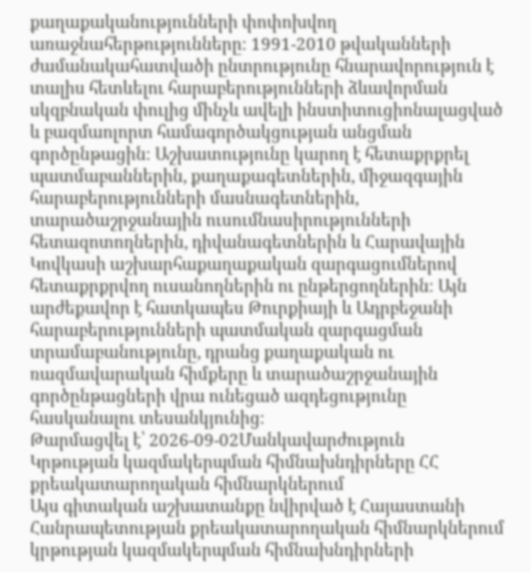քաղաքականությունների փոփոխվող առաջնահերթությունները։ 1991-2010 թվականների ժամանակահատվածի ընտրությունը հնարավորություն է տալիս հետևելու հարաբերությունների ձևավորման սկզբնական փուլից մինչև ավելի ինստիտուցիոնալացված և բազմաոլորտ համագործակցության անցման գործընթացին։ Աշխատությունը կարող է հետաքրքրել պատմաբաններին, քաղաքագետներին, միջազգային հարաբերությունների մասնագետներին, տարածաշրջանային ուսումնասիրությունների հետազոտողներին, դիվանագետներին և Հարավային Կովկասի աշխարհաքաղաքական զարգացումներով հետաքրքրվող ուսանողներին ու ընթերցողներին։ Այն արժեքավոր է հատկապես Թուրքիայի և Ադրբեջանի հարաբերությունների պատմական զարգացման տրամաբանությունը, դրանց քաղաքական ու ռազմավարական հիմքերը և տարածաշրջանային գործընթացների վրա ունեցած ազդեցությունը հասկանալու տեսանկյունից։
Թարմացվել է՝ 2026-09-02Մանկավարժություն
Կրթության կազմակերպման հիմնախնդիրները ՀՀ քրեակատարողական հիմնարկներում
Այս գիտական աշխատանքը նվիրված է Հայաստանի Հանրապետության քրեակատարողական հիմնարկներում կրթության կազմակերպման հիմնախնդիրների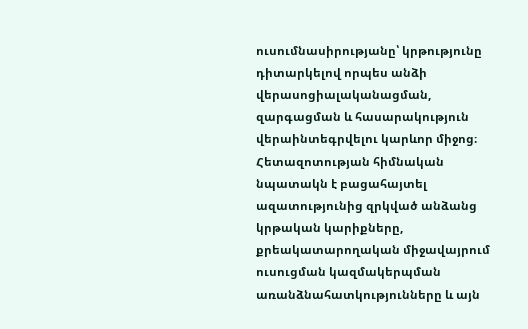ուսումնասիրությանը՝ կրթությունը դիտարկելով որպես անձի վերասոցիալականացման, զարգացման և հասարակություն վերաինտեգրվելու կարևոր միջոց։ Հետազոտության հիմնական նպատակն է բացահայտել ազատությունից զրկված անձանց կրթական կարիքները, քրեակատարողական միջավայրում ուսուցման կազմակերպման առանձնահատկությունները և այն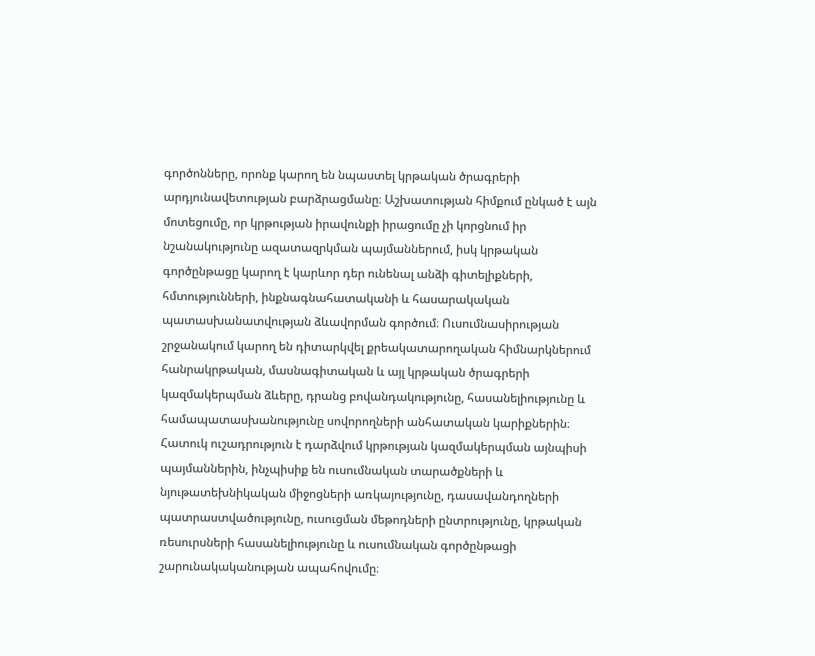գործոնները, որոնք կարող են նպաստել կրթական ծրագրերի արդյունավետության բարձրացմանը։ Աշխատության հիմքում ընկած է այն մոտեցումը, որ կրթության իրավունքի իրացումը չի կորցնում իր նշանակությունը ազատազրկման պայմաններում, իսկ կրթական գործընթացը կարող է կարևոր դեր ունենալ անձի գիտելիքների, հմտությունների, ինքնագնահատականի և հասարակական պատասխանատվության ձևավորման գործում։ Ուսումնասիրության շրջանակում կարող են դիտարկվել քրեակատարողական հիմնարկներում հանրակրթական, մասնագիտական և այլ կրթական ծրագրերի կազմակերպման ձևերը, դրանց բովանդակությունը, հասանելիությունը և համապատասխանությունը սովորողների անհատական կարիքներին։ Հատուկ ուշադրություն է դարձվում կրթության կազմակերպման այնպիսի պայմաններին, ինչպիսիք են ուսումնական տարածքների և նյութատեխնիկական միջոցների առկայությունը, դասավանդողների պատրաստվածությունը, ուսուցման մեթոդների ընտրությունը, կրթական ռեսուրսների հասանելիությունը և ուսումնական գործընթացի շարունակականության ապահովումը։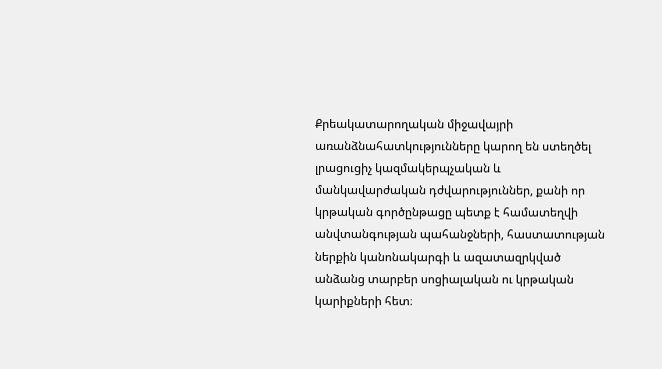Քրեակատարողական միջավայրի առանձնահատկությունները կարող են ստեղծել լրացուցիչ կազմակերպչական և մանկավարժական դժվարություններ, քանի որ կրթական գործընթացը պետք է համատեղվի անվտանգության պահանջների, հաստատության ներքին կանոնակարգի և ազատազրկված անձանց տարբեր սոցիալական ու կրթական կարիքների հետ։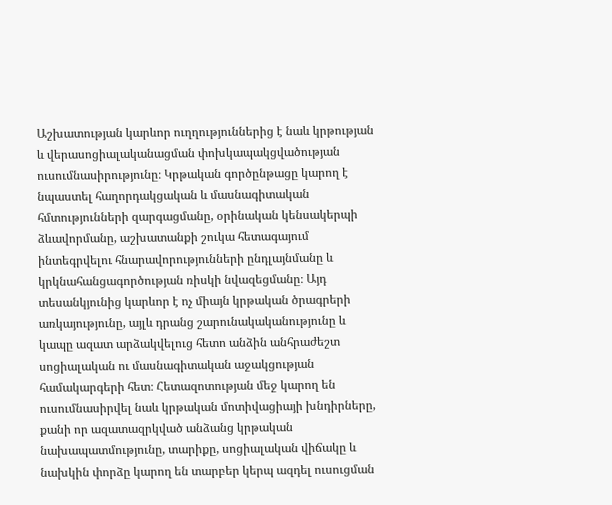Աշխատության կարևոր ուղղություններից է նաև կրթության և վերասոցիալականացման փոխկապակցվածության ուսումնասիրությունը։ Կրթական գործընթացը կարող է նպաստել հաղորդակցական և մասնագիտական հմտությունների զարգացմանը, օրինական կենսակերպի ձևավորմանը, աշխատանքի շուկա հետագայում ինտեգրվելու հնարավորությունների ընդլայնմանը և կրկնահանցագործության ռիսկի նվազեցմանը։ Այդ տեսանկյունից կարևոր է ոչ միայն կրթական ծրագրերի առկայությունը, այլև դրանց շարունակականությունը և կապը ազատ արձակվելուց հետո անձին անհրաժեշտ սոցիալական ու մասնագիտական աջակցության համակարգերի հետ։ Հետազոտության մեջ կարող են ուսումնասիրվել նաև կրթական մոտիվացիայի խնդիրները, քանի որ ազատազրկված անձանց կրթական նախապատմությունը, տարիքը, սոցիալական վիճակը և նախկին փորձը կարող են տարբեր կերպ ազդել ուսուցման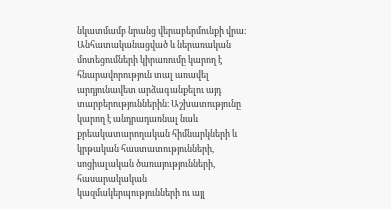նկատմամբ նրանց վերաբերմունքի վրա։ Անհատականացված և ներառական մոտեցումների կիրառումը կարող է հնարավորություն տալ առավել արդյունավետ արձագանքելու այդ տարբերություններին։ Աշխատությունը կարող է անդրադառնալ նաև քրեակատարողական հիմնարկների և կրթական հաստատությունների, սոցիալական ծառայությունների, հասարակական կազմակերպությունների ու այլ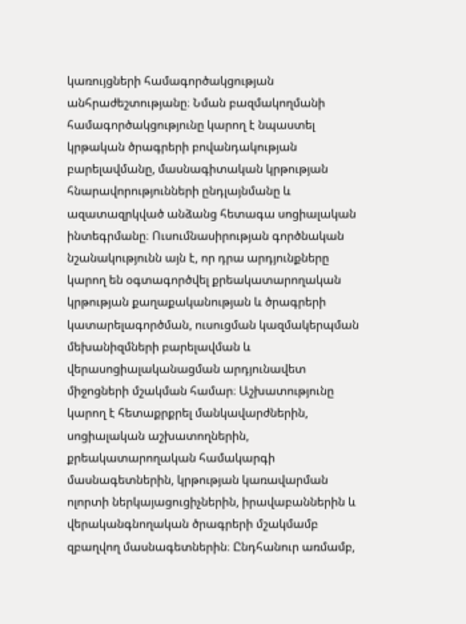կառույցների համագործակցության անհրաժեշտությանը։ Նման բազմակողմանի համագործակցությունը կարող է նպաստել կրթական ծրագրերի բովանդակության բարելավմանը, մասնագիտական կրթության հնարավորությունների ընդլայնմանը և ազատազրկված անձանց հետագա սոցիալական ինտեգրմանը։ Ուսումնասիրության գործնական նշանակությունն այն է, որ դրա արդյունքները կարող են օգտագործվել քրեակատարողական կրթության քաղաքականության և ծրագրերի կատարելագործման, ուսուցման կազմակերպման մեխանիզմների բարելավման և վերասոցիալականացման արդյունավետ միջոցների մշակման համար։ Աշխատությունը կարող է հետաքրքրել մանկավարժներին, սոցիալական աշխատողներին, քրեակատարողական համակարգի մասնագետներին, կրթության կառավարման ոլորտի ներկայացուցիչներին, իրավաբաններին և վերականգնողական ծրագրերի մշակմամբ զբաղվող մասնագետներին։ Ընդհանուր առմամբ,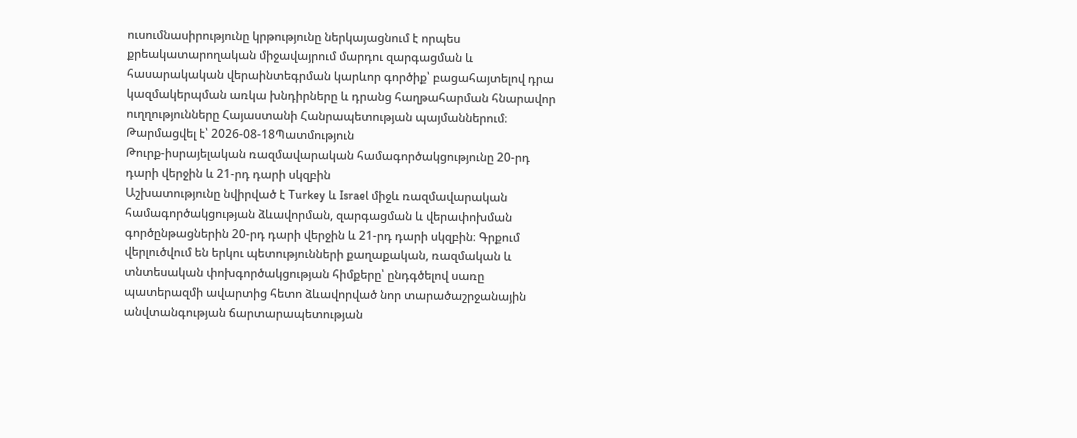ուսումնասիրությունը կրթությունը ներկայացնում է որպես քրեակատարողական միջավայրում մարդու զարգացման և հասարակական վերաինտեգրման կարևոր գործիք՝ բացահայտելով դրա կազմակերպման առկա խնդիրները և դրանց հաղթահարման հնարավոր ուղղությունները Հայաստանի Հանրապետության պայմաններում։
Թարմացվել է՝ 2026-08-18Պատմություն
Թուրք-իսրայելական ռազմավարական համագործակցությունը 20-րդ դարի վերջին և 21-րդ դարի սկզբին
Աշխատությունը նվիրված է Turkey և Israel միջև ռազմավարական համագործակցության ձևավորման, զարգացման և վերափոխման գործընթացներին 20-րդ դարի վերջին և 21-րդ դարի սկզբին։ Գրքում վերլուծվում են երկու պետությունների քաղաքական, ռազմական և տնտեսական փոխգործակցության հիմքերը՝ ընդգծելով սառը պատերազմի ավարտից հետո ձևավորված նոր տարածաշրջանային անվտանգության ճարտարապետության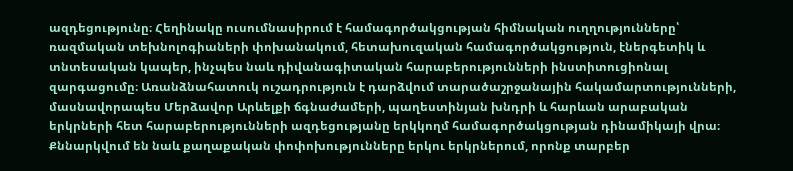ազդեցությունը։ Հեղինակը ուսումնասիրում է համագործակցության հիմնական ուղղությունները՝ ռազմական տեխնոլոգիաների փոխանակում, հետախուզական համագործակցություն, էներգետիկ և տնտեսական կապեր, ինչպես նաև դիվանագիտական հարաբերությունների ինստիտուցիոնալ զարգացումը։ Առանձնահատուկ ուշադրություն է դարձվում տարածաշրջանային հակամարտությունների, մասնավորապես Մերձավոր Արևելքի ճգնաժամերի, պաղեստինյան խնդրի և հարևան արաբական երկրների հետ հարաբերությունների ազդեցությանը երկկողմ համագործակցության դինամիկայի վրա։ Քննարկվում են նաև քաղաքական փոփոխությունները երկու երկրներում, որոնք տարբեր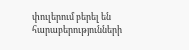փուլերում բերել են հարաբերությունների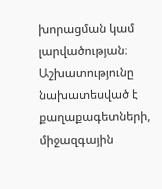խորացման կամ լարվածության։ Աշխատությունը նախատեսված է քաղաքագետների, միջազգային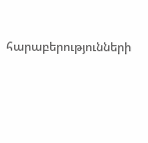հարաբերությունների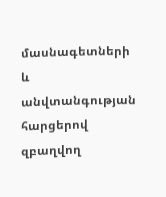մասնագետների և անվտանգության հարցերով զբաղվող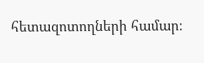հետազոտողների համար։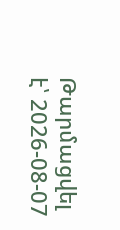Թարմացվել է՝ 2026-08-07